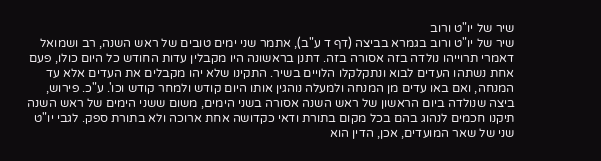שיר של יו"ט ורוב
שיר של יו"ט ורוב בגמרא בביצה (דף ד ע"ב), אתמר שני ימים טובים של ראש השנה, רב ושמואל דאמרי תרוייהו נולדה בזה אסורה בזה. דתנן בראשונה היו מקבלין עדות החודש כל היום כולו, פעם אחת נשתהו העדים לבוא ונתקלקלו הלויים בשיר. התקינו שלא יהו מקבלים את העדים אלא עד המנחה, ואם באו עדים מן המנחה ולמעלה נוהגין אותו היום קודש ולמחר קודש וכו'. ע"כ. פירוש, ביצה שנולדה ביום הראשון של ראש השנה אסורה בשני הימים, משום ששני הימים של ראש השנה תיקנו חכמים לנהוג בהם בכל מקום בתורת ודאי כקדושה אחת ארוכה ולא בתורת ספק. לגבי יו"ט שני של שאר המועדים, אכן, הדין הוא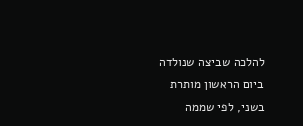להלכה שביצה שנולדה ביום הראשון מותרת בשני, לפי שממה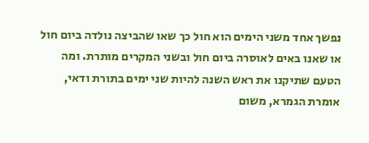נפשך אחד משני הימים הוא חול כך שאו שהביצה נולדה ביום חול או שאנו באים לאוסרה ביום חול ובשני המקרים מותרת. ומה הטעם שתיקנו את ראש השנה להיות שני ימים בתורת ודאי, אומרת הגמרא, משום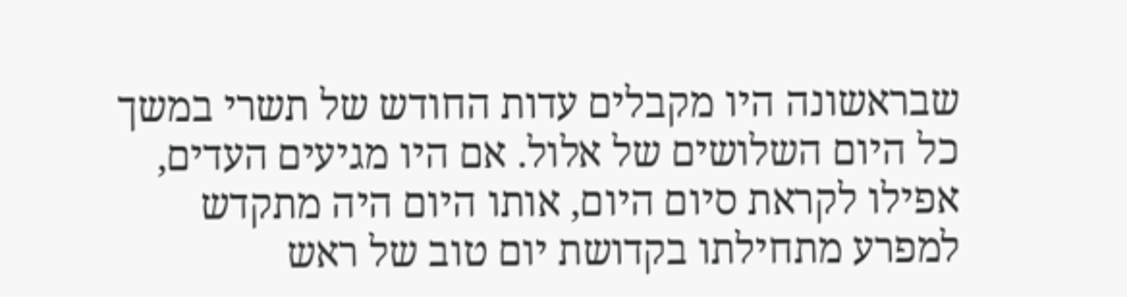שבראשונה היו מקבלים עדות החודש של תשרי במשך כל היום השלושים של אלול. אם היו מגיעים העדים, אפילו לקראת סיום היום, אותו היום היה מתקדש למפרע מתחילתו בקדושת יום טוב של ראש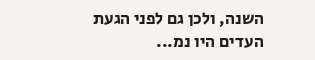השנה, ולכן גם לפני הגעת העדים היו נמ...